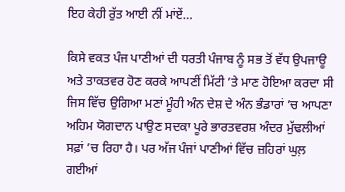ਇਹ ਕੇਹੀ ਰੁੱਤ ਆਈ ਨੀਂ ਮਾਂਏਂ…

ਕਿਸੇ ਵਕਤ ਪੰਜ ਪਾਣੀਆਂ ਦੀ ਧਰਤੀ ਪੰਜਾਬ ਨੂੰ ਸਭ ਤੋਂ ਵੱਧ ਉਪਜਾਊ ਅਤੇ ਤਾਕਤਵਰ ਹੋਣ ਕਰਕੇ ਆਪਣੀਂ ਮਿੱਟੀ ’ਤੇ ਮਾਣ ਹੋਇਆ ਕਰਦਾ ਸੀ ਜਿਸ ਵਿੱਚ ਉਗਿਆ ਮਣਾਂ ਮੂੰਹੀ ਅੰਨ ਦੇਸ਼ ਦੇ ਅੰਨ ਭੰਡਾਰਾਂ ’ਚ ਆਪਣਾ ਅਹਿਮ ਯੋਗਦਾਨ ਪਾਉਣ ਸਦਕਾ ਪੂਰੇ ਭਾਰਤਵਰਸ਼ ਅੰਦਰ ਮੁੱਢਲੀਆਂ ਸਫ਼ਾਂ ’ਚ ਰਿਹਾ ਹੈ। ਪਰ ਅੱਜ ਪੰਜਾਂ ਪਾਣੀਆਂ ਵਿੱਚ ਜ਼ਹਿਰਾਂ ਘੁਲ਼ ਗਈਆਂ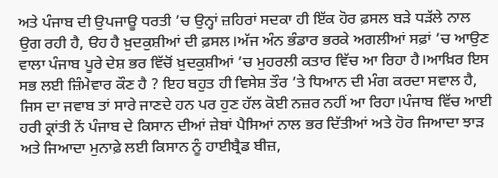ਅਤੇ ਪੰਜਾਬ ਦੀ ਉਪਜਾਊ ਧਰਤੀ ’ਚ ਉਨ੍ਹਾਂ ਜ਼ਹਿਰਾਂ ਸਦਕਾ ਹੀ ਇੱਕ ਹੋਰ ਫ਼ਸਲ ਬੜੇ ਧੜੱਲੇ ਨਾਲ ਉਗ ਰਹੀ ਹੈ, ੳਹ ਹੈ ਖ਼ੁਦਕੁਸ਼ੀਆਂ ਦੀ ਫ਼ਸਲ।ਅੱਜ ਅੰਨ ਭੰਡਾਰ ਭਰਕੇ ਅਗਲੀਆਂ ਸਫ਼ਾਂ ’ਚ ਆਉਣ ਵਾਲਾ ਪੰਜਾਬ ਪੂਰੇ ਦੇਸ਼ ਭਰ ਵਿੱਚੋਂ ਖ਼ੁਦਕੁਸ਼ੀਆਂ ’ਚ ਮੁਹਰਲੀ ਕਤਾਰ ਵਿੱਚ ਆ ਰਿਹਾ ਹੈ।ਆਖ਼ਿਰ ਇਸ ਸਭ ਲਈ ਜ਼ਿੰਮੇਵਾਰ ਕੌਣ ਹੈ ? ਇਹ ਬਹੁਤ ਹੀ ਵਿਸੇਸ਼ ਤੌਰ ’ਤੇ ਧਿਆਨ ਦੀ ਮੰਗ ਕਰਦਾ ਸਵਾਲ ਹੈ, ਜਿਸ ਦਾ ਜਵਾਬ ਤਾਂ ਸਾਰੇ ਜਾਣਦੇ ਹਨ ਪਰ ਹੁਣ ਹੱਲ ਕੋਈ ਨਜ਼ਰ ਨਹੀਂ ਆ ਰਿਹਾ।ਪੰਜਾਬ ਵਿੱਚ ਆਈ ਹਰੀ ਕ੍ਰਾਂਤੀ ਨੇਂ ਪੰਜਾਬ ਦੇ ਕਿਸਾਨ ਦੀਆਂ ਜ਼ੇਬਾਂ ਪੈਸਿਆਂ ਨਾਲ ਭਰ ਦਿੱਤੀਆਂ ਅਤੇ ਹੋਰ ਜਿਆਦਾ ਝਾੜ ਅਤੇ ਜਿਆਦਾ ਮੁਨਾਫ਼ੇ ਲਈ ਕਿਸਾਨ ਨੂੰ ਹਾਈਬ੍ਰੈਡ ਬੀਜ਼,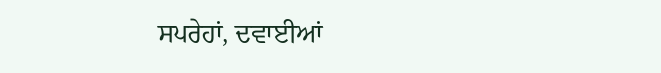ਸਪਰੇਹਾਂ, ਦਵਾਈਆਂ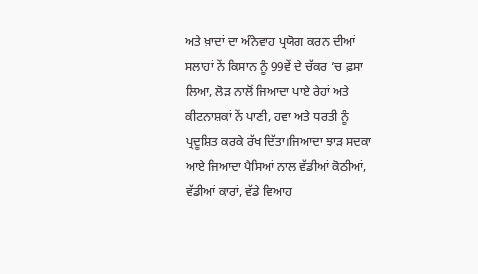ਅਤੇ ਖ਼ਾਦਾਂ ਦਾ ਅੰਨੇਵਾਹ ਪ੍ਰਯੋਗ ਕਰਨ ਦੀਆਂ ਸਲਾਹਾਂ ਨੇਂ ਕਿਸਾਨ ਨੂੰ 99ਵੇਂ ਦੇ ਚੱਕਰ ’ਚ ਫ਼ਸਾ ਲਿਆ, ਲੋੜ ਨਾਲੋਂ ਜਿਆਦਾ ਪਾਏ ਰੇਹਾਂ ਅਤੇ ਕੀਟਨਾਸ਼ਕਾਂ ਨੇਂ ਪਾਣੀ, ਹਵਾ ਅਤੇ ਧਰਤੀ ਨੂੰ ਪ੍ਰਦੂਸ਼ਿਤ ਕਰਕੇ ਰੱਖ ਦਿੱਤਾ।ਜਿਆਦਾ ਝਾੜ ਸਦਕਾ ਆਏ ਜਿਆਦਾ ਪੈਸਿਆਂ ਨਾਲ ਵੱਡੀਆਂ ਕੋਠੀਆਂ, ਵੱਡੀਆਂ ਕਾਰਾਂ, ਵੱਡੇ ਵਿਆਹ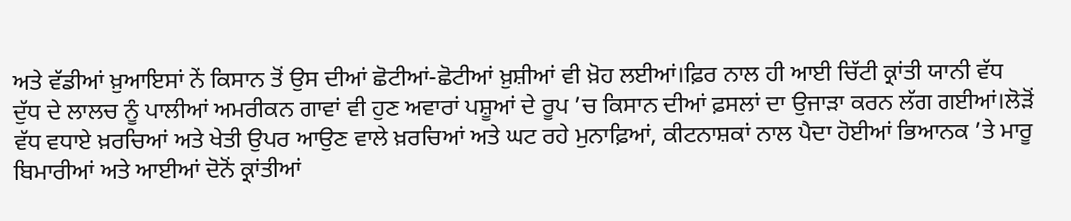ਅਤੇ ਵੱਡੀਆਂ ਖ਼ੁਆਇਸਾਂ ਨੇਂ ਕਿਸਾਨ ਤੋਂ ਉਸ ਦੀਆਂ ਛੋਟੀਆਂ-ਛੋਟੀਆਂ ਖ਼ੁਸ਼ੀਆਂ ਵੀ ਖ਼ੋਹ ਲਈਆਂ।ਫ਼ਿਰ ਨਾਲ ਹੀ ਆਈ ਚਿੱਟੀ ਕ੍ਰਾਂਤੀ ਯਾਨੀ ਵੱਧ ਦੁੱਧ ਦੇ ਲਾਲਚ ਨੂੰ ਪਾਲੀਆਂ ਅਮਰੀਕਨ ਗਾਵਾਂ ਵੀ ਹੁਣ ਅਵਾਰਾਂ ਪਸ਼ੂਆਂ ਦੇ ਰੂਪ ’ਚ ਕਿਸਾਨ ਦੀਆਂ ਫ਼ਸਲਾਂ ਦਾ ਉਜਾੜਾ ਕਰਨ ਲੱਗ ਗਈਆਂ।ਲੋੜੋਂ ਵੱਧ ਵਧਾਏ ਖ਼ਰਚਿਆਂ ਅਤੇ ਖੇਤੀ ਉਪਰ ਆਉਣ ਵਾਲੇ ਖ਼ਰਚਿਆਂ ਅਤੇ ਘਟ ਰਹੇ ਮੁਨਾਫ਼ਿਆਂ, ਕੀਟਨਾਸ਼ਕਾਂ ਨਾਲ ਪੈਦਾ ਹੋਈਆਂ ਭਿਆਨਕ ’ਤੇ ਮਾਰੂ ਬਿਮਾਰੀਆਂ ਅਤੇ ਆਈਆਂ ਦੋਨੋਂ ਕ੍ਰਾਂਤੀਆਂ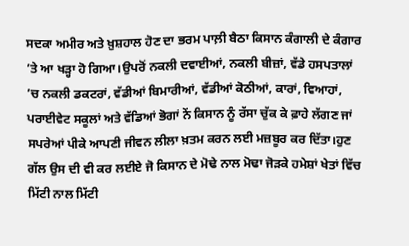ਸਦਕਾ ਅਮੀਰ ਅਤੇ ਖ਼ੁਸ਼ਹਾਲ ਹੋਣ ਦਾ ਭਰਮ ਪਾਲ਼ੀ ਬੈਠਾ ਕਿਸਾਨ ਕੰਗਾਲੀ ਦੇ ਕੰਗਾਰ ’ਤੇ ਆ ਖੜ੍ਹਾ ਹੋ ਗਿਆ।ਉਪਰੋਂ ਨਕਲੀ ਦਵਾਈਆਂ, ਨਕਲੀ ਬੀਜ਼ਾਂ, ਵੱਡੇ ਹਸਪਤਾਲਾਂ ’ਚ ਨਕਲੀ ਡਕਟਰਾਂ, ਵੱਡੀਆਂ ਬਿਮਾਰੀਆਂ, ਵੱਡੀਆਂ ਕੋਠੀਆਂ, ਕਾਰਾਂ, ਵਿਆਹਾਂ, ਪਰਾਈਵੇਟ ਸਕੂਲਾਂ ਅਤੇ ਵੱਡਿਆਂ ਭੋਗਾਂ ਨੇਂ ਕਿਸਾਨ ਨੂੰ ਰੱਸਾ ਚੁੱਕ ਕੇ ਫ਼ਾਹੇ ਲੱਗਣ ਜਾਂ ਸਪਰੇਆਂ ਪੀਕੇ ਆਪਣੀ ਜੀਵਨ ਲੀਲਾ ਖ਼ਤਮ ਕਰਨ ਲਈ ਮਜ਼ਬੂਰ ਕਰ ਦਿੱਤਾ।ਹੁਣ ਗੱਲ ਉਸ ਦੀ ਵੀ ਕਰ ਲਈਏ ਜੋ ਕਿਸਾਨ ਦੇ ਮੋਢੇ ਨਾਲ ਮੋਢਾ ਜੋੜਕੇ ਹਮੇਸ਼ਾਂ ਖੇਤਾਂ ਵਿੱਚ ਮਿੱਟੀ ਨਾਲ ਮਿੱਟੀ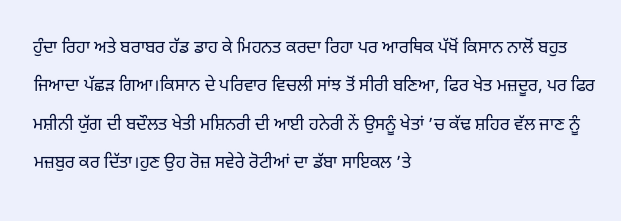ਹੁੰਦਾ ਰਿਹਾ ਅਤੇ ਬਰਾਬਰ ਹੱਡ ਡਾਹ ਕੇ ਮਿਹਨਤ ਕਰਦਾ ਰਿਹਾ ਪਰ ਆਰਥਿਕ ਪੱਖੋਂ ਕਿਸਾਨ ਨਾਲੋਂ ਬਹੁਤ ਜਿਆਦਾ ਪੱਛੜ ਗਿਆ।ਕਿਸਾਨ ਦੇ ਪਰਿਵਾਰ ਵਿਚਲੀ ਸਾਂਝ ਤੋਂ ਸੀਰੀ ਬਣਿਆ, ਫਿਰ ਖੇਤ ਮਜ਼ਦੂਰ, ਪਰ ਫਿਰ ਮਸ਼ੀਨੀ ਯੁੱਗ ਦੀ ਬਦੌਲਤ ਖੇਤੀ ਮਸ਼ਿਨਰੀ ਦੀ ਆਈ ਹਨੇਰੀ ਨੇਂ ਉਸਨੂੰ ਖੇਤਾਂ ’ਚ ਕੱਢ ਸ਼ਹਿਰ ਵੱਲ ਜਾਣ ਨੂੰ ਮਜ਼ਬੁਰ ਕਰ ਦਿੱਤਾ।ਹੁਣ ਉਹ ਰੋਜ਼ ਸਵੇਰੇ ਰੋਟੀਆਂ ਦਾ ਡੱਬਾ ਸਾਇਕਲ ’ਤੇ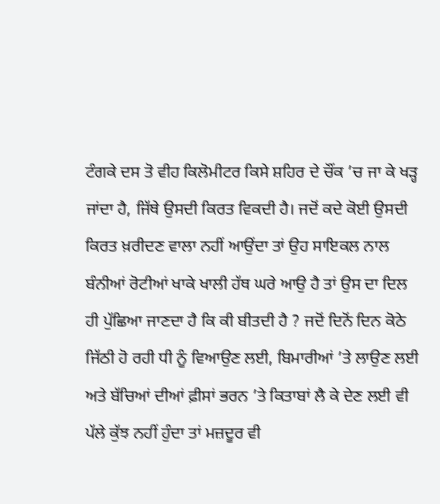ਟੰਗਕੇ ਦਸ ਤੋ ਵੀਹ ਕਿਲੋਮੀਟਰ ਕਿਸੇ ਸ਼ਹਿਰ ਦੇ ਚੌਂਕ ’ਚ ਜਾ ਕੇ ਖੜ੍ਹ ਜਾਂਦਾ ਹੈ, ਜਿੱਥੇ ਉਸਦੀ ਕਿਰਤ ਵਿਕਦੀ ਹੈ। ਜਦੋਂ ਕਦੇ ਕੋਈ ਉਸਦੀ ਕਿਰਤ ਖ਼ਰੀਦਣ ਵਾਲਾ ਨਹੀਂ ਆਉਂਦਾ ਤਾਂ ਉਹ ਸਾਇਕਲ ਨਾਲ ਬੰਨੀਆਂ ਰੋਟੀਆਂ ਖਾਕੇ ਖਾਲੀ ਹੱਥ ਘਰੇ ਆਉ ਹੈ ਤਾਂ ਉਸ ਦਾ ਦਿਲ ਹੀ ਪੁੱਛਿਆ ਜਾਣਦਾ ਹੈ ਕਿ ਕੀ ਬੀਤਦੀ ਹੈ ? ਜਦੋਂ ਦਿਨੋਂ ਦਿਨ ਕੋਠੇ ਜਿੱਠੀ ਹੋ ਰਹੀ ਧੀ ਨੂੰ ਵਿਆਉਣ ਲਈ, ਬਿਮਾਰੀਆਂ ’ਤੇ ਲਾਉਣ ਲਈ ਅਤੇ ਬੱਚਿਆਂ ਦੀਆਂ ਫ਼ੀਸਾਂ ਭਰਨ ’ਤੇ ਕਿਤਾਬਾਂ ਲੈ ਕੇ ਦੇਣ ਲਈ ਵੀ ਪੱਲੇ ਕੁੱਝ ਨਹੀਂ ਹੁੰਦਾ ਤਾਂ ਮਜ਼ਦੂਰ ਵੀ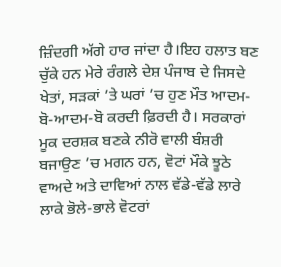ਜ਼ਿੰਦਗੀ ਅੱਗੇ ਹਾਰ ਜਾਂਦਾ ਹੈ।ਇਹ ਹਲਾਤ ਬਣ ਚੁੱਕੇ ਹਨ ਮੇਰੇ ਰੰਗਲੇ ਦੇਸ਼ ਪੰਜਾਬ ਦੇ ਜਿਸਦੇ ਖੇਤਾਂ, ਸੜਕਾਂ ’ਤੇ ਘਰਾਂ ’ਚ ਹੁਣ ਮੌਤ ਆਦਮ-ਬੋ-ਆਦਮ-ਬੋ ਕਰਦੀ ਫ਼ਿਰਦੀ ਹੈ। ਸਰਕਾਰਾਂ ਮੂਕ ਦਰਸ਼ਕ ਬਣਕੇ ਨੀਰੋ ਵਾਲੀ ਬੰਸ਼ਰੀ ਬਜਾਉਣ ’ਚ ਮਗਨ ਹਨ, ਵੋਟਾਂ ਮੌਕੇ ਝੂਠੇ ਵਾਅਦੇ ਅਤੇ ਦਾਵਿਆਂ ਨਾਲ ਵੱਡੇ-ਵੱਡੇ ਲਾਰੇ ਲਾਕੇ ਭੋਲੇ-ਭਾਲੇ ਵੋਟਰਾਂ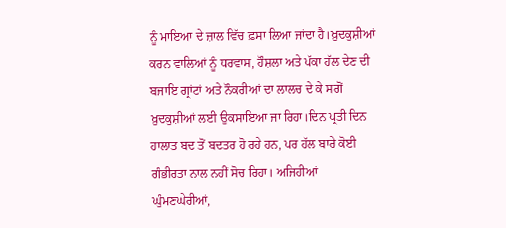ਨੂੰ ਮਾਇਆ ਦੇ ਜ਼ਾਲ ਵਿੱਚ ਫ਼ਸਾ ਲਿਆ ਜਾਂਦਾ ਹੈ।ਖ਼ੁਦਕੁਸ਼ੀਆਂ ਕਰਨ ਵਾਲਿਆਂ ਨੂੰ ਧਰਵਾਸ, ਹੌਸ਼ਲਾ ਅਤੇ ਪੱਕਾ ਹੱਲ ਦੇਣ ਦੀ ਬਜਾਇ ਗ੍ਰਾਂਟਾਂ ਅਤੇ ਨੌਕਰੀਆਂ ਦਾ ਲਾਲਚ ਦੇ ਕੇ ਸਗੋਂ ਖ਼ੁਦਕੁਸ਼ੀਆਂ ਲਈ ਉਕਸਾਇਆ ਜਾ ਰਿਹਾ।ਦਿਨ ਪ੍ਰਤੀ ਦਿਨ ਹਾਲਾਤ ਬਦ ਤੋਂ ਬਦਤਰ ਹੋ ਰਹੇ ਹਨ, ਪਰ ਹੱਲ ਬਾਰੇ ਕੋਈ ਗੰਭੀਰਤਾ ਨਾਲ ਨਹੀਂ ਸੋਚ ਰਿਹਾ। ਅਜਿਹੀਆਂ ਘੁੰਮਣਘੇਰੀਆਂ,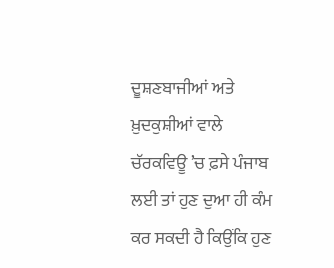ਦੂਸ਼ਣਬਾਜੀਆਂ ਅਤੇ ਖ਼ੁਦਕੁਸ਼ੀਆਂ ਵਾਲੇ ਚੱਰਕਵਿਊ ’ਚ ਫ਼ਸੇ ਪੰਜਾਬ ਲਈ ਤਾਂ ਹੁਣ ਦੁਆ ਹੀ ਕੰਮ ਕਰ ਸਕਦੀ ਹੈ ਕਿਉਂਕਿ ਹੁਣ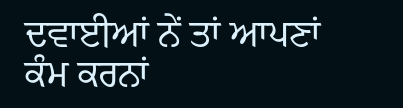ਦਵਾਈਆਂ ਨੇਂ ਤਾਂ ਆਪਣਾਂ ਕੰਮ ਕਰਨਾਂ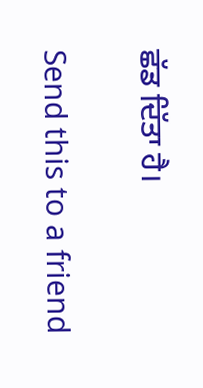ਛੱਡ ਦਿੱਤਾ ਹੈ।

Send this to a friend